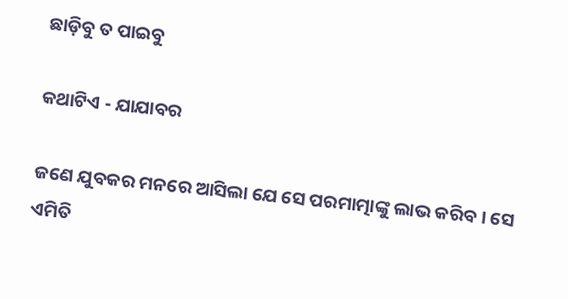ଛାଡ଼ିବୁ ତ ପାଇବୁ

କଥାଟିଏ - ଯାଯାବର

ଜଣେ ଯୁବକର ମନରେ ଆସିଲା ଯେ ସେ ପରମାତ୍ମାଙ୍କୁ ଲାଭ କରିବ। ସେ ଏମିତି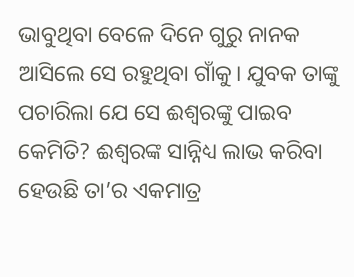ଭାବୁଥିବା ବେଳେ ଦିନେ ଗୁରୁ ନାନକ ଆସିଲେ ସେ ରହୁଥିବା ଗାଁକୁ। ଯୁବକ ତାଙ୍କୁ ପଚାରିଲା ଯେ ସେ ଈଶ୍ବରଙ୍କୁ ପାଇବ କେମିତି? ଈଶ୍ବରଙ୍କ ସାନ୍ନିଧ୍ୟ ଲାଭ କରିବା ହେଉଛି ତା’ର ଏକମାତ୍ର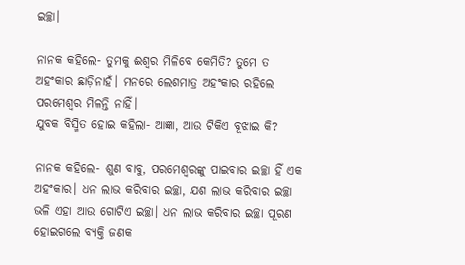ଇଚ୍ଛା।

ନାନକ କହିଲେ- ତୁମକୁ ଈଶ୍ବର ମିଳିବେ କେମିତି? ତୁମେ ତ ଅହଂକାର ଛାଡ଼ିନାହଁ। ମନରେ ଲେଶମାତ୍ର ଅହଂକାର ରହିଲେ ପରମେଶ୍ବର ମିଳନ୍ତି ନାହିଁ।
ଯୁବକ ବିସ୍ମିତ ହୋଇ କହିଲା- ଆଜ୍ଞା, ଆଉ ଟିକିଏ ବୂଝାଇ କି?

ନାନକ କହିଲେ- ଶୁଣ ବାବୁ, ପରମେଶ୍ବରଙ୍କୁ ପାଇବାର ଇଚ୍ଛା ହିଁ ଏକ ଅହଂକାର। ଧନ ଲାଭ କରିବାର ଇଚ୍ଛା, ଯଶ ଲାଭ କରିବାର ଇଚ୍ଛା ଭଳି ଏହା ଆଉ ଗୋଟିଏ ଇଚ୍ଛା। ଧନ ଲାଭ କରିବାର ଇଚ୍ଛା ପୂରଣ ହୋଇଗଲେ ବ୍ୟକ୍ତି ଜଣକ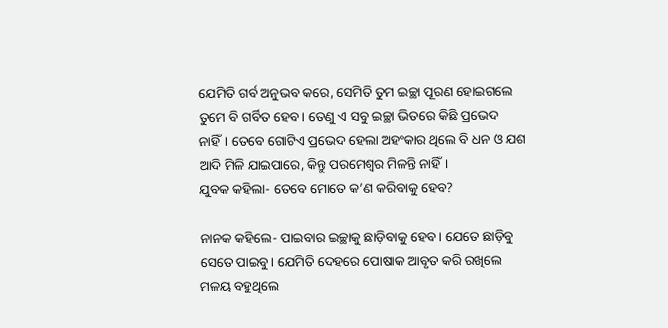ଯେମିତି ଗର୍ବ ଅନୁଭବ କରେ, ସେମିତି ତୁମ ଇଚ୍ଛା ପୂରଣ ହୋଇଗଲେ ତୁମେ ବି ଗର୍ବିତ ହେବ। ତେଣୁ ଏ ସବୁ ଇଚ୍ଛା ଭିତରେ କିଛି ପ୍ରଭେଦ ନାହିଁ। ତେବେ ଗୋଟିଏ ପ୍ରଭେଦ ହେଲା ଅହଂକାର ଥିଲେ ବି ଧନ ଓ ଯଶ ଆଦି ମିଳି ଯାଇପାରେ, କିନ୍ତୁ ପରମେଶ୍ବର ମିଳନ୍ତି ନାହିଁ।
ଯୁବକ କହିଲା- ତେବେ ମୋତେ କ’ଣ କରିବାକୁ ହେବ?

ନାନକ କହିଲେ- ପାଇବାର ଇଚ୍ଛାକୁ ଛାଡ଼ିବାକୁ ହେବ। ଯେତେ ଛାଡ଼ିବୁ ସେତେ ପାଇବୁ। ଯେମିତି ଦେହରେ ପୋଷାକ ଆବୃତ କରି ରଖିଲେ ମଳୟ ବହୁଥିଲେ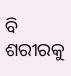ବି ଶରୀରକୁ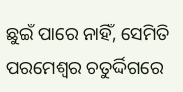ଛୁଇଁ ପାରେ ନାହିଁ, ସେମିତି ପରମେଶ୍ବର ଚତୁର୍ଦ୍ଦିଗରେ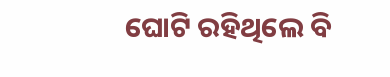ଘୋଟି ରହିଥିଲେ ବି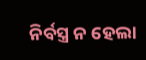ନିର୍ବସ୍ତ୍ର ନ ହେଲା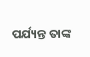ପର୍ଯ୍ୟନ୍ତ ତାଙ୍କ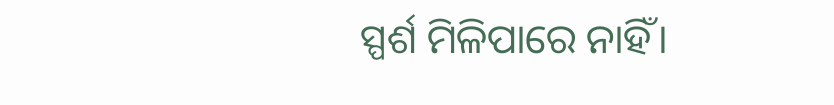ସ୍ପର୍ଶ ମିଳିପାରେ ନାହିଁ।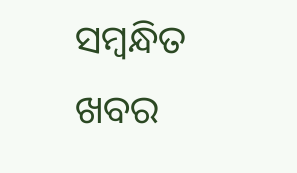ସମ୍ବନ୍ଧିତ ଖବର